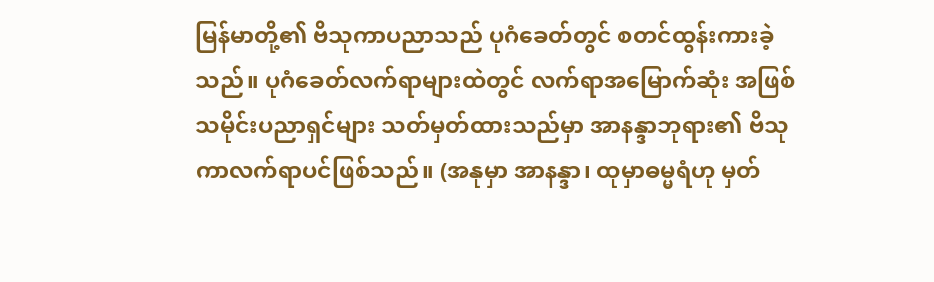မြန်မာတို့၏ ဗိသုကာပညာသည် ပုဂံခေတ်တွင် စတင်ထွန်းကားခဲ့သည်။ ပုဂံခေတ်လက်ရာများထဲတွင် လက်ရာအမြောက်ဆုံး အဖြစ် သမိုင်းပညာရှင်များ သတ်မှတ်ထားသည်မှာ အာနန္ဒာဘုရား၏ ဗိသုကာလက်ရာပင်ဖြစ်သည်။ (အနုမှာ အာနန္ဒာ၊ ထုမှာဓမ္မရံဟု မှတ်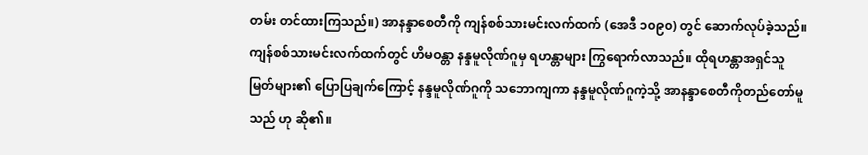တမ်း တင်ထားကြသည်။) အာနန္ဒာစေတီကို ကျန်စစ်သားမင်းလက်ထက် (အေဒီ ၁၀၉၀) တွင် ဆောက်လုပ်ခဲ့သည်။ ကျန်စစ်သားမင်းလက်ထက်တွင် ဟိမဝန္တာ နန္ဒမူလိုဏ်ဂူမှ ရဟန္တာများ ကြွရောက်လာသည်။ ထိုရဟန္တာအရှင်သူမြတ်များ၏ ပြောပြချက်ကြောင့် နန္ဒမူလိုဏ်ဂူကို သဘောကျကာ နန္ဒမူလိုဏ်ဂူကဲ့သို့ အာနန္ဒာစေတီကိုတည်တော်မူသည် ဟု ဆို၏။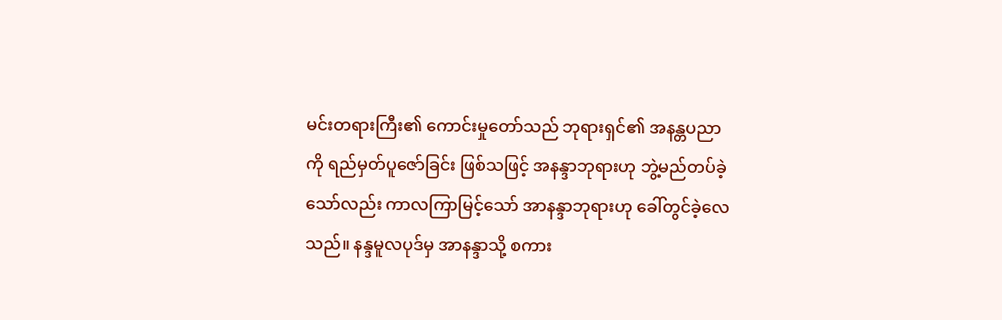မင်းတရားကြီး၏ ကောင်းမှုတော်သည် ဘုရားရှင်၏ အနန္တပညာကို ရည်မှတ်ပူဇော်ခြင်း ဖြစ်သဖြင့် အနန္ဒာဘုရားဟု ဘွဲ့မည်တပ်ခဲ့သော်လည်း ကာလကြာမြင့်သော် အာနန္ဒာဘုရားဟု ခေါ်တွင်ခဲ့လေသည်။ နန္ဒမူလပုဒ်မှ အာနန္ဒာသို့ စကား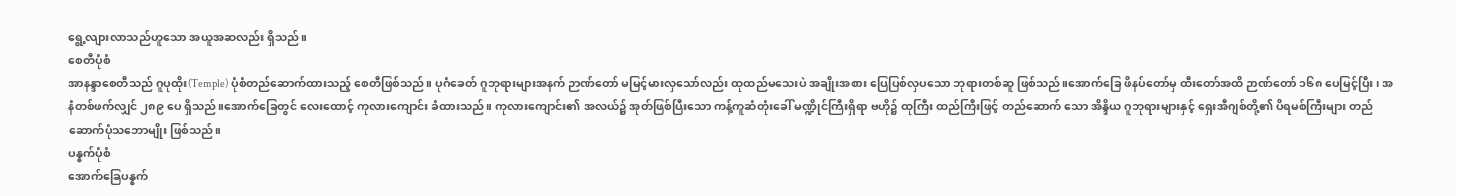ရွေ့လျားလာသည်ဟူသော အယူအဆလည်း ရှိသည်။
စေတီပုံစံ
အာနန္ဒာစေတီသည် ဂူပုထိုး(Temple) ပုံစံတည်ဆောက်ထားသည့် စေတီဖြစ်သည်။ ပုဂံခေတ် ဂူဘုရားများအနက် ဉာဏ်တော် မမြင့်မားလှသော်လည်း ထုထည်မသေးပဲ အချိုးအစား ပြေပြစ်လှပသော ဘုရားတစ်ဆူ ဖြစ်သည်။အောက်ခြေ ဖိနပ်တော်မှ ထီးတော်အထိ ဉာဏ်တော် ၁၆၈ ပေမြင့်ပြီး၊ အနံတစ်ဖက်လျှင် ၂၈၉ ပေ ရှိသည်။အောက်ခြေတွင် လေးထောင့် ကုလားကျောင်း ခံထားသည်။ ကုလားကျောင်း၏ အလယ်၌ အုတ်ဖြစ်ပြီးသော ကန့်ကူဆံတုံးခေါ် မဏ္ဍိုင်ကြီးရှိရာ ဗဟို၌ ထုကြီး ထည်ကြီးဖြင့် တည်ဆောက် သော အိန္ဒိယ ဂူဘုရားများနှင့် ရှေးအီဂျစ်တို့၏ ပိရမစ်ကြီးများ တည်ဆောက်ပုံသဘောမျိုး ဖြစ်သည်။
ပန္နက်ပုံစံ
အောက်ခြေပန္နက်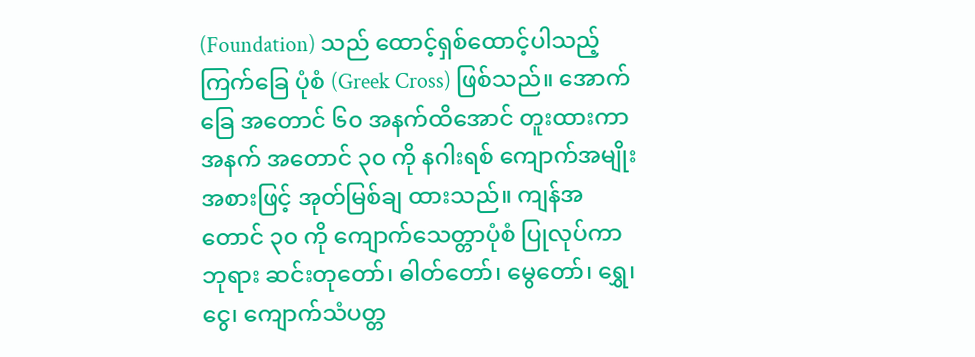(Foundation) သည် ထောင့်ရှစ်ထောင့်ပါသည့်ကြက်ခြေ ပုံစံ (Greek Cross) ဖြစ်သည်။ အောက်ခြေ အတောင် ၆၀ အနက်ထိအောင် တူးထားကာ အနက် အတောင် ၃၀ ကို နဂါးရစ် ကျောက်အမျိုး အစားဖြင့် အုတ်မြစ်ချ ထားသည်။ ကျန်အတောင် ၃၀ ကို ကျောက်သေတ္တာပုံစံ ပြုလုပ်ကာ ဘုရား ဆင်းတုတော်၊ ဓါတ်တော်၊ မွေတော်၊ ရွှေ၊ ငွေ၊ ကျောက်သံပတ္တ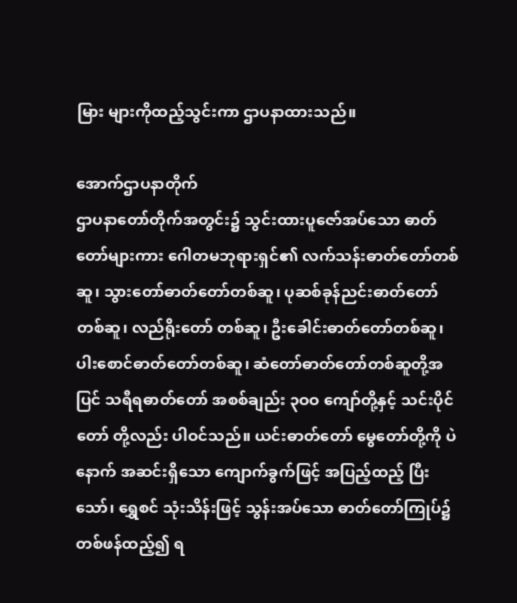မြား များကိုထည့်သွင်းကာ ဌာပနာထားသည်။

အောက်ဌာပနာတိုက်
ဌာပနာတော်တိုက်အတွင်း၌ သွင်းထားပူဇော်အပ်သော ဓာတ်တော်များကား ဂေါတမဘုရားရှင်၏ လက်သန်းဓာတ်တော်တစ်ဆူ၊ သွားတော်ဓာတ်တော်တစ်ဆူ၊ ပုဆစ်ခုန်ညင်းဓာတ်တော်တစ်ဆူ၊ လည်ရိုးတော် တစ်ဆူ၊ ဦးခေါင်းဓာတ်တော်တစ်ဆူ၊ ပါးစောင်ဓာတ်တော်တစ်ဆူ၊ ဆံတော်ဓာတ်တော်တစ်ဆူတို့အပြင် သရီရဓာတ်တော် အစစ်ချည်း ၃ဝဝ ကျော်တို့နှင့် သင်းပိုင်တော် တို့လည်း ပါဝင်သည်။ ယင်းဓာတ်တော် မွေတော်တို့ကို ပဲနောက် အဆင်းရှိသော ကျောက်ခွက်ဖြင့် အပြည့်ထည့် ပြီးသော်၊ ရွှေစင် သုံးသိန်းဖြင့် သွန်းအပ်သော ဓာတ်တော်ကြုပ်၌ တစ်ဖန်ထည့်၍ ရ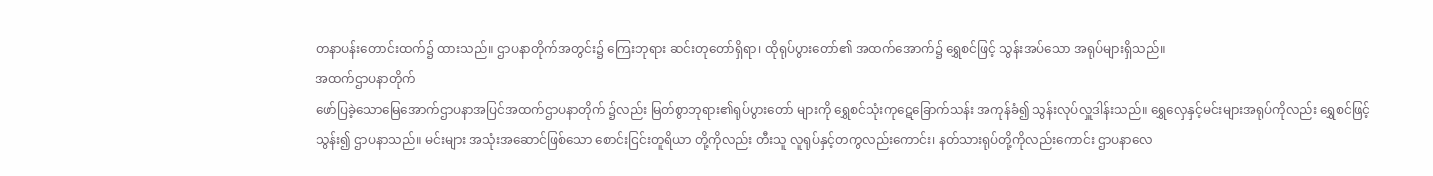တနာပန်းတောင်းထက်၌ ထားသည်။ ဌာပနာတိုက်အတွင်း၌ ကြေးဘုရား ဆင်းတုတော်ရှိရာ၊ ထိုရုပ်ပွားတော်၏ အထက်အောက်၌ ရွှေစင်ဖြင့် သွန်းအပ်သော အရုပ်များရှိသည်။
အထက်ဌာပနာတိုက်
ဖော်ပြခဲ့သောမြေအောက်ဌာပနာအပြင်အထက်ဌာပနာတိုက် ၌လည်း မြတ်စွာဘုရား၏ရုပ်ပွားတော် များကို ရွှေစင်သုံးကုဋေခြောက်သန်း အကုန်ခံ၍ သွန်းလုပ်လှူဒါန်းသည်။ ရွှေလှေနှင့်မင်းများအရုပ်ကိုလည်း ရွှေစင်ဖြင့် သွန်း၍ ဌာပနာသည်။ မင်းများ အသုံးအဆောင်ဖြစ်သော စောင်းငြင်းတူရိယာ တို့ကိုလည်း တီးသူ လူရုပ်နှင့်တကွလည်းကောင်း၊ နတ်သားရုပ်တို့ကိုလည်းကောင်း ဌာပနာလေ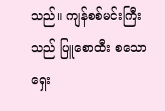သည်။ ကျန်စစ်မင်းကြီးသည် ပြူစောထီး စသော ရှေး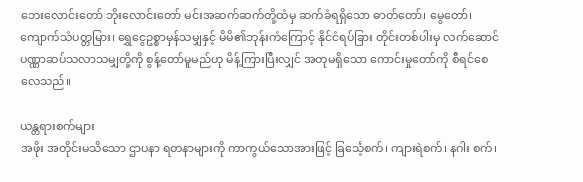ဘေးလောင်းတော် ဘိုးလောင်းတော် မင်းအဆက်ဆက်တို့ထံမှ ဆက်ခံရရှိသော ဓာတ်တော်၊ မွေတော်၊ ကျောက်သံပတ္တမြား၊ ရွှေငွေဥစ္စာမှန်သမျှနှင့် မိမိ၏ဘုန်းကံကြောင့် နိုင်ငံရပ်ခြား တိုင်းတစ်ပါးမှ လက်ဆောင် ပဏ္ဏာဆပ်သလာသမျှတို့ကို စွန့်တော်မူမည်ဟု မိန့်ကြားပြီးလျှင် အတုမရှိသော ကောင်းမှုတော်ကို စီရင်စေလေသည်။

ယန္တရားစက်များ
အဖိုး အတိုင်းမသိသော ဌာပနာ ရတနာများကို ကာကွယ်သောအားဖြင့် ခြင်္သေ့စက်၊ ကျားရဲစက်၊ နဂါး စက်၊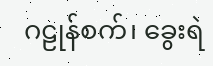ဂဠုန်စက်၊ ခွေးရဲ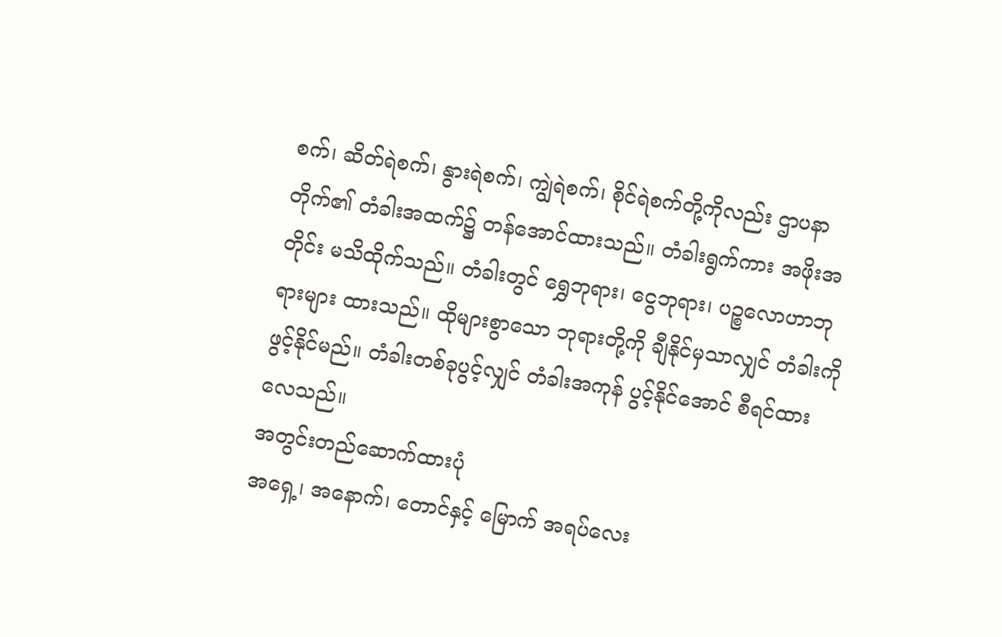စက်၊ ဆိတ်ရဲစက်၊ နွားရဲစက်၊ ကျွဲရဲစက်၊ စိုင်ရဲစက်တို့ကိုလည်း ဌာပနာတိုက်၏ တံခါးအထက်၌ တန်အောင်ထားသည်။ တံခါးရွက်ကား အဖိုးအတိုင်း မသိထိုက်သည်။ တံခါးတွင် ရွှေဘုရား၊ ငွေဘုရား၊ ပဉ္စလောဟာဘုရားများ ထားသည်။ ထိုများစွာသော ဘုရားတို့ကို ချီနိုင်မှသာလျှင် တံခါးကို ဖွင့်နိုင်မည်။ တံခါးတစ်ခုပွင့်လျှင် တံခါးအကုန် ပွင့်နိုင်အောင် စီရင်ထားလေသည်။
အတွင်းတည်ဆောက်ထားပုံ
အရှေ့၊ အနောက်၊ တောင်နှင့် မြောက် အရပ်လေး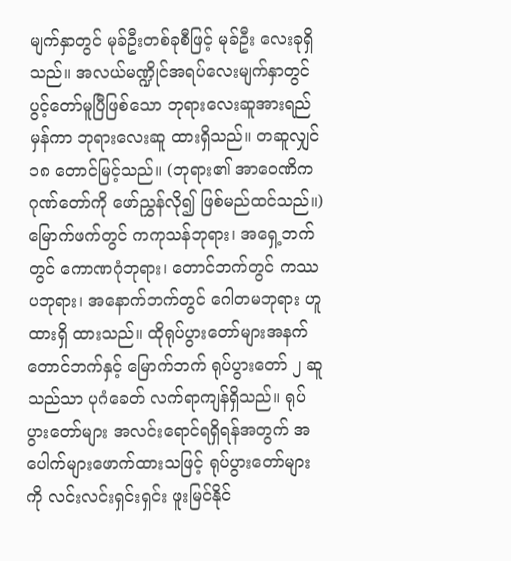မျက်နှာတွင် မုခ်ဦးတစ်ခုစီဖြင့် မုခ်ဦး လေးခုရှိသည်။ အလယ်မဏ္ဍိုင်အရပ်လေးမျက်နှာတွင် ပွင့်တော်မူပြီဖြစ်သော ဘုရားလေးဆူအားရည်မှန်ကာ ဘုရားလေးဆူ ထားရှိသည်။ တဆူလျှင် ၁၈ တောင်မြင့်သည်။ (ဘုရား၏ အာဝေဏိကဂုဏ်တော်ကို ဖော်ညွှန်လို၍ ဖြစ်မည်ထင်သည်။) မြောက်ဖက်တွင် ကကုသန်ဘုရား၊ အရှေ့ဘက်တွင် ကောဏဂုံဘုရား၊ တောင်ဘက်တွင် ကဿပဘုရား၊ အနောက်ဘက်တွင် ဂေါတမဘုရား ဟူ ထားရှိ ထားသည်။ ထိုရုပ်ပွားတော်များအနက် တောင်ဘက်နှင့် မြောက်ဘက် ရုပ်ပွားတော် ၂ ဆူသည်သာ ပုဂံခေတ် လက်ရာကျန်ရှိသည်။ ရုပ်ပွားတော်များ အလင်းရောင်ရရှိရန်အတွက် အပေါက်များဖောက်ထားသဖြင့် ရုပ်ပွားတော်များကို လင်းလင်းရှင်းရှင်း ဖူးမြင်နိုင်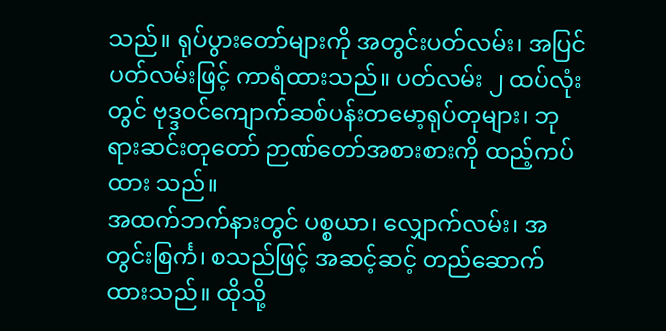သည်။ ရုပ်ပွားတော်များကို အတွင်းပတ်လမ်း၊ အပြင်ပတ်လမ်းဖြင့် ကာရံထားသည်။ ပတ်လမ်း ၂ ထပ်လုံးတွင် ဗုဒ္ဒဝင်ကျောက်ဆစ်ပန်းတမော့ရုပ်တုများ၊ ဘုရားဆင်းတုတော် ဉာဏ်တော်အစားစားကို ထည့်ကပ်ထား သည်။
အထက်ဘက်နားတွင် ပစ္စယာ၊ လျှောက်လမ်း၊ အတွင်းစြင်္က၊ စသည်ဖြင့် အဆင့်ဆင့် တည်ဆောက် ထားသည်။ ထိုသို့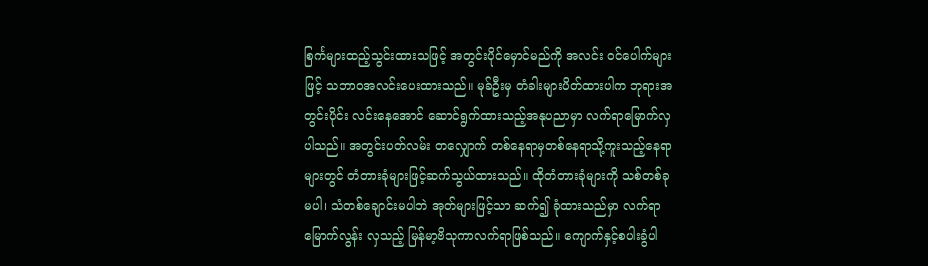စြင်္ကများထည့်သွင်းထားသဖြင့် အတွင်းပိုင်မှောင်မည်ကို အလင်း ဝင်ပေါက်များဖြင့် သဘာဝအလင်းပေးထားသည်။ မုခ်ဦးမှ တံခါးများပိတ်ထားပါက ဘုရားအတွင်းပိုင်း လင်းနေအောင် ဆောင်ရွက်ထားသည့်အနုပညာမှာ လက်ရာမြောက်လှပါသည်။ အတွင်းပတ်လမ်း တလျှောက် တစ်နေရာမှတစ်နေရာသို့ကူးသည့်နေရာများတွင် တံတားခုံများဖြင့်ဆက်သွယ်ထားသည်။ ထိုတံတားခုံများကို သစ်တစ်ခုမပါ၊ သံတစ်ချောင်းမပါဘဲ အုတ်များဖြင့်သာ ဆက်၍ ခုံထားသည်မှာ လက်ရာ မြောက်လွန်း လှသည့် မြန်မာ့ဗိသုကာလက်ရာဖြစ်သည်။ ကျောက်နှင့်စပါးခွံပါ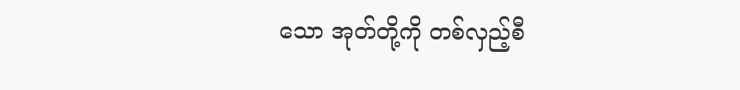သော အုတ်တို့ကို တစ်လှည့်စီ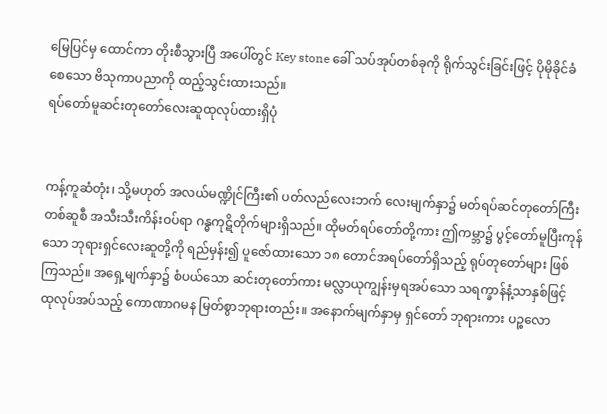မြေပြင်မှ ထောင်ကာ တိုးစီသွားပြီ အပေါ်တွင် Key stone ခေါ် သပ်အုပ်တစ်ခုကို ရိုက်သွင်းခြင်းဖြင့် ပိုမိုခိုင်ခံစေသော ဗိသုကာပညာကို ထည့်သွင်းထားသည်။
ရပ်တော်မူဆင်းတုတော်လေးဆူထုလုပ်ထားရှိပုံ


ကန့်ကူဆံတုံး၊ သို့မဟုတ် အလယ်မဏ္ဍိုင်ကြီး၏ ပတ်လည်လေးဘက် လေးမျက်နှာ၌ မတ်ရပ်ဆင်တုတော်ကြီး တစ်ဆူစီ အသီးသီးကိန်းဝပ်ရာ ဂန္ဓကုဋိတိုက်များရှိသည်။ ထိုမတ်ရပ်တော်တို့ကား ဤကမ္ဘာ၌ ပွင့်တော်မူပြီးကုန်သော ဘုရားရှင်လေးဆူတို့ကို ရည်မှန်း၍ ပူဇော်ထားသော ၁၈ တောင်အရပ်တော်ရှိသည့် ရုပ်တုတော်များ ဖြစ်ကြသည်။ အရှေ့မျက်နှာ၌ စံပယ်သော ဆင်းတုတော်ကား မလ္လာယုကျွန်းမှရအပ်သော သရက္ခာန်နံ့သာနှစ်ဖြင့် ထုလုပ်အပ်သည့် ကောဏာဂမန မြတ်စွာဘုရားတည်း။ အနောက်မျက်နှာမှ ရှင်တော် ဘုရားကား ပဉ္စလော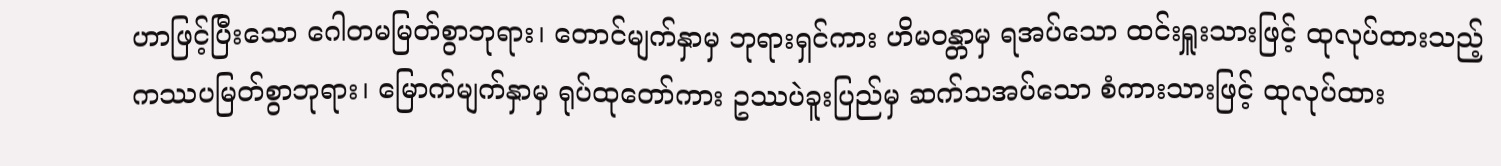ဟာဖြင့်ပြီးသော ဂေါတမမြတ်စွာဘုရား၊ တောင်မျက်နှာမှ ဘုရားရှင်ကား ဟိမဝန္တာမှ ရအပ်သော ထင်းရှူးသားဖြင့် ထုလုပ်ထားသည့် ကဿပမြတ်စွာဘုရား၊ မြောက်မျက်နှာမှ ရုပ်ထုတော်ကား ဥဿပဲခူးပြည်မှ ဆက်သအပ်သော စံကားသားဖြင့် ထုလုပ်ထား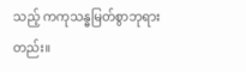သည့် ကကုသန္ဓမြတ်စွာဘုရားတည်း။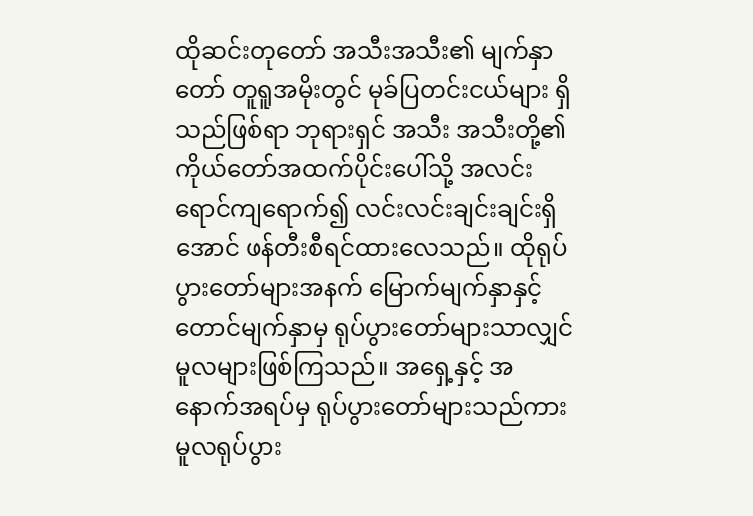ထိုဆင်းတုတော် အသီးအသီး၏ မျက်နှာတော် တူရူအမိုးတွင် မုခ်ပြတင်းငယ်များ ရှိသည်ဖြစ်ရာ ဘုရားရှင် အသီး အသီးတို့၏ ကိုယ်တော်အထက်ပိုင်းပေါ်သို့ အလင်းရောင်ကျရောက်၍ လင်းလင်းချင်းချင်းရှိအောင် ဖန်တီးစီရင်ထားလေသည်။ ထိုရုပ်ပွားတော်များအနက် မြောက်မျက်နှာနှင့် တောင်မျက်နှာမှ ရုပ်ပွားတော်များသာလျှင် မူလများဖြစ်ကြသည်။ အရှေ့နှင့် အနောက်အရပ်မှ ရုပ်ပွားတော်များသည်ကား မူလရုပ်ပွား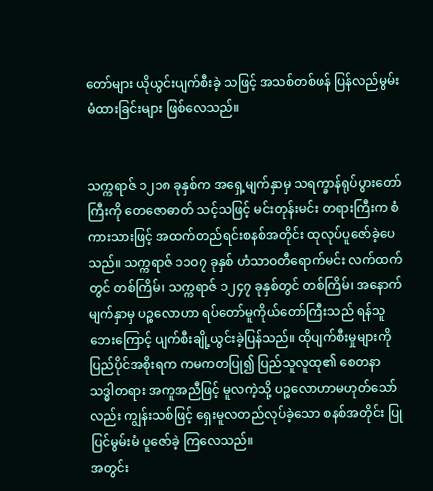တော်များ ယိုယွင်းပျက်စီးခဲ့ သဖြင့် အသစ်တစ်ဖန် ပြန်လည်မွမ်းမံထားခြင်းများ ဖြစ်လေသည်။


သက္ကရာဇ် ၁၂၁၈ ခုနှစ်က အရှေ့မျက်နှာမှ သရက္ခာန်ရုပ်ပွားတော်ကြီးကို တေဇောဓာတ် သင့်သဖြင့် မင်းတုန်းမင်း တရားကြီးက စံကားသားဖြင့် အထက်တည်ရင်းစနစ်အတိုင်း ထုလုပ်ပူဇော်ခဲ့ပေသည်။ သက္ကရာဇ် ၁၁ဝ၇ ခုနှစ် ဟံသာဝတီရောက်မင်း လက်ထက်တွင် တစ်ကြိမ်၊ သက္ကရာဇ် ၁၂၄၇ ခုနှစ်တွင် တစ်ကြိမ်၊ အနောက်မျက်နှာမှ ပဉ္စလောဟာ ရပ်တော်မူကိုယ်တော်ကြီးသည် ရန်သူဘေးကြောင့် ပျက်စီးချို့ယွင်းခဲ့ပြန်သည်။ ထိုပျက်စီးမှုများကို ပြည်ပိုင်အစိုးရက ကမကတပြု၍ ပြည်သူလူထု၏ စေတနာသဒ္ဓါတရား အကူအညီဖြင့် မူလကဲ့သို့ ပဉ္စလောဟာမဟုတ်သော်လည်း ကျွန်းသစ်ဖြင့် ရှေးမူလတည်လုပ်ခဲ့သော စနစ်အတိုင်း ပြုပြင်မွမ်းမံ ပူဇော်ခဲ့ ကြလေသည်။
အတွင်း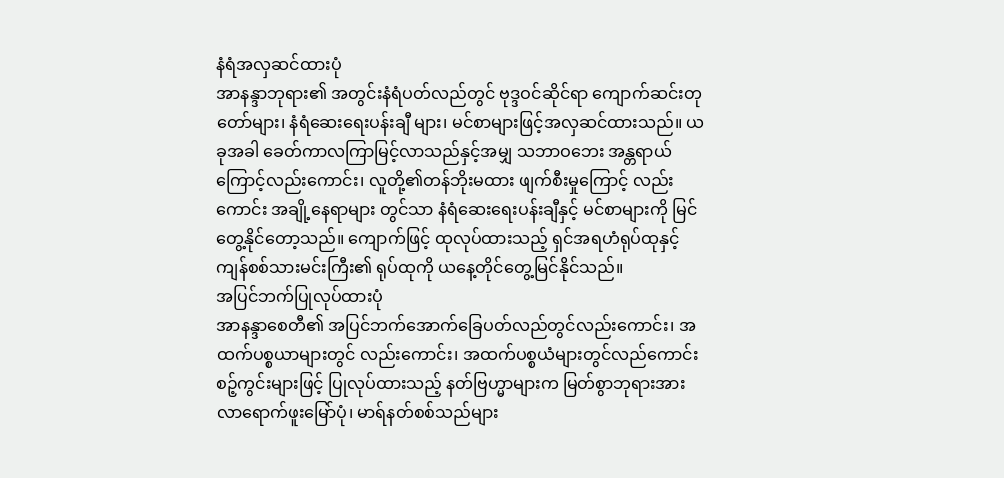နံရံအလှဆင်ထားပုံ
အာနန္ဒာဘုရား၏ အတွင်းနံရံပတ်လည်တွင် ဗုဒ္ဒဝင်ဆိုင်ရာ ကျောက်ဆင်းတုတော်များ၊ နံရံဆေးရေးပန်းချီ များ၊ မင်စာများဖြင့်အလှဆင်ထားသည်။ ယခုအခါ ခေတ်ကာလကြာမြင့်လာသည်နှင့်အမျှ သဘာဝဘေး အန္တရာယ်ကြောင့်လည်းကောင်း၊ လူတို့၏တန်ဘိုးမထား ဖျက်စီးမှုကြောင့် လည်းကောင်း အချို့နေရာများ တွင်သာ နံရံဆေးရေးပန်းချီနှင့် မင်စာများကို မြင်တွေ့နိုင်တော့သည်။ ကျောက်ဖြင့် ထုလုပ်ထားသည့် ရှင်အရဟံရုပ်ထုနှင့် ကျန်စစ်သားမင်းကြီး၏ ရုပ်ထုကို ယနေ့တိုင်တွေ့မြင်နိုင်သည်။
အပြင်ဘက်ပြုလုပ်ထားပုံ
အာနန္ဒာစေတီ၏ အပြင်ဘက်အောက်ခြေပတ်လည်တွင်လည်းကောင်း၊ အထက်ပစ္စယာများတွင် လည်းကောင်း၊ အထက်ပစ္စယံများတွင်လည်ကောင်း စဉ့်ကွင်းများဖြင့် ပြုလုပ်ထားသည့် နတ်ဗြဟ္မာများက မြတ်စွာဘုရားအား လာရောက်ဖူးမြော်ပုံ၊ မာရ်နတ်စစ်သည်များ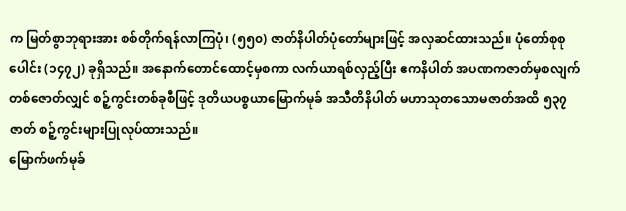က မြတ်စွာဘုရားအား စစ်တိုက်ရန်လာကြပုံ၊ (၅၅၀) ဇာတ်နိပါတ်ပုံတော်များဖြင့် အလှဆင်ထားသည်။ ပုံတော်စုစုပေါင်း (၁၄၇၂) ခုရှိသည်။ အနောက်တောင်ထောင့်မှစကာ လက်ယာရစ်လှည့်ပြီး ဧကနိပါတ် အပဏကဇာတ်မှစလျက် တစ်ဇောတ်လျှင် စဉ့်ကွင်းတစ်ခုစီဖြင့် ဒုတိယပစ္စယာမြောက်မုခ် အသီတိနိပါတ် မဟာသုတသောမဇာတ်အထိ ၅၃၇ ဇာတ် စဉ့်ကွင်းများပြုလုပ်ထားသည်။
မြောက်ဖက်မုခ်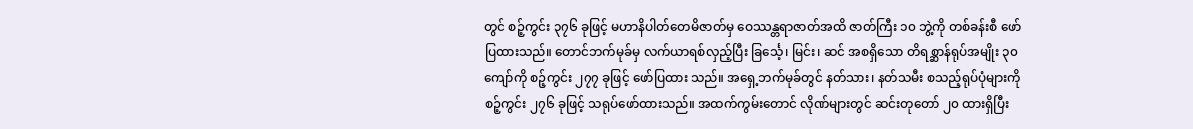တွင် စဉ့်ကွင်း ၃၇၆ ခုဖြင့် မဟာနိပါတ်တေမိဇာတ်မှ ဝေဿန္တရာဇာတ်အထိ ဇာတ်ကြီး ၁၀ ဘွဲ့ကို တစ်ခန်းစီ ဖော်ပြထားသည်။ တောင်ဘက်မုခ်မှ လက်ယာရစ်လှည့်ပြီး ခြင်္သေ့၊ မြင်း၊ ဆင် အစရှိသော တိရစ္ဆာန်ရုပ်အမျိုး ၃၀ ကျော်ကို စဉ့်ကွင်း ၂၇၇ ခုဖြင့် ဖော်ပြထား သည်။ အရှေ့ဘက်မုခ်တွင် နတ်သား၊ နတ်သမီး စသည့်ရုပ်ပုံများကို စဉ့်ကွင်း ၂၇၆ ခုဖြင့် သရုပ်ဖော်ထားသည်။ အထက်ကွမ်းတောင် လိုဏ်များတွင် ဆင်းတုတော် ၂၀ ထားရှိပြီး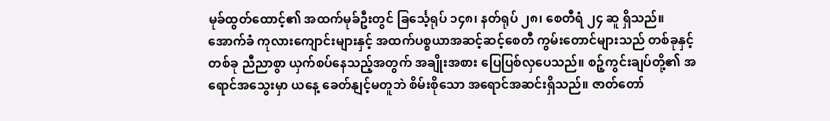မုခ်ထွတ်ထောင့်၏ အထက်မုခ်ဦးတွင် ခြင်္သေ့ရုပ် ၁၄၈၊ နတ်ရုပ် ၂၈၊ စေတီရံ ၂၄ ဆူ ရှိသည်။
အောက်ခံ ကုလားကျောင်းများနှင့် အထက်ပစ္စယာအဆင့်ဆင့်စေတီ ကွမ်းတောင်များသည် တစ်ခုနှင့်တစ်ခု ညီညာစွာ ယှက်စပ်နေသည့်အတွက် အချိုးအစား ပြေပြစ်လှပေသည်။ စဉ့်ကွင်းချပ်တို့၏ အရောင်အသွေးမှာ ယနေ့ ခေတ်နျင့်မတူဘဲ စိမ်းစိုသော အရောင်အဆင်းရှိသည်။ ဇာတ်တော်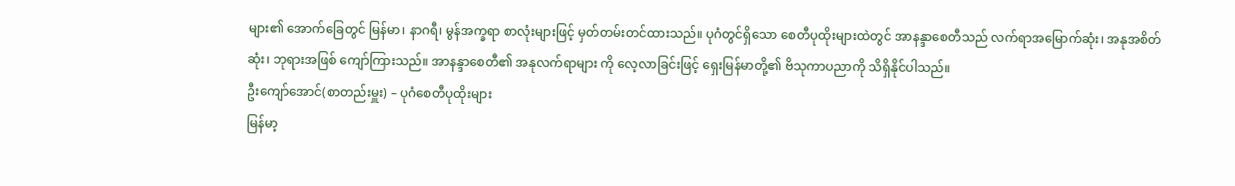များ၏ အောက်ခြေတွင် မြန်မာ၊ နာဂရီ၊ မွန်အက္ခရာ စာလုံးများဖြင့် မှတ်တမ်းတင်ထားသည်။ ပုဂံတွင်ရှိသော စေတီပုထိုးများထဲတွင် အာနန္ဒာစေတီသည် လက်ရာအမြောက်ဆုံး၊ အနုအစိတ်ဆုံး၊ ဘုရားအဖြစ် ကျော်ကြားသည်။ အာနန္ဒာစေတီ၏ အနုလက်ရာများ ကို လေ့လာခြင်းဖြင့် ရှေးမြန်မာတို့၏ ဗိသုကာပညာကို သိရှိနိုင်ပါသည်။
ဦးကျော်အောင်(စာတည်းမှူး) – ပုဂံစေတီပုထိုးများ
မြန်မာ့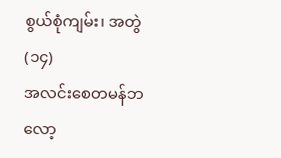စွယ်စုံကျမ်း၊ အတွဲ(၁၄)
အလင်းစေတမန်ဘလော့